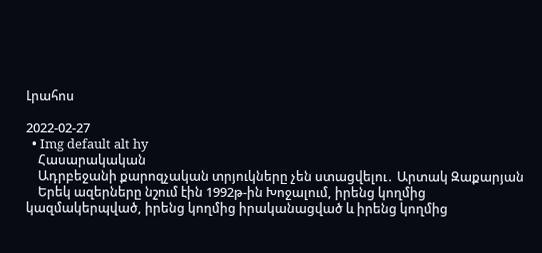Լրահոս

2022-02-27
  • Img default alt hy
    Հասարակական
    Ադրբեջանի քարոզչական տրյուկները չեն ստացվելու․ Արտակ Զաքարյան
    Երեկ ազերները նշում էին 1992թ-ին Խոջալում, իրենց կողմից կազմակերպված, իրենց կողմից իրականացված և իրենց կողմից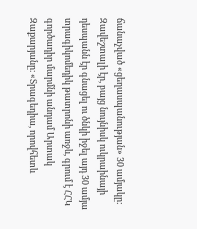ճանաչված «ցեղասպանության» 30 ամյակը: Զավեշտալի էր, բայց նույնիսկ ուկրաինայի դեսպանն էր գնացել ու ծնկի իջել այդ 30 ամյա տրագիկոմեդիկ թատրոնի առջև, գրում է ՀՀԿ գործադիր մարմնի անդամ Արտակ Զաքարյանը։ «Տրագեդիա, որովհետև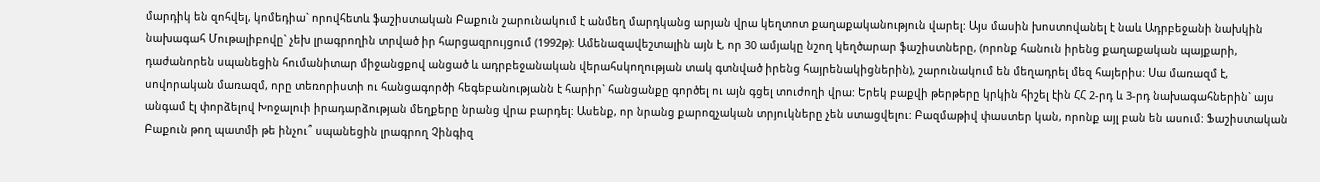մարդիկ են զոհվել, կոմեդիա` որովհետև ֆաշիստական Բաքուն շարունակում է անմեղ մարդկանց արյան վրա կեղտոտ քաղաքականություն վարել: Այս մասին խոստովանել է նաև Ադրբեջանի նախկին նախագահ Մութալիբովը` չեխ լրագրողին տրված իր հարցազրույցում (1992թ): Ամենազավեշտալին այն է, որ 30 ամյակը նշող կեղծարար ֆաշիստները, (որոնք հանուն իրենց քաղաքական պայքարի, դաժանորեն սպանեցին հումանիտար միջանցքով անցած և ադրբեջանական վերահսկողության տակ գտնված իրենց հայրենակիցներին), շարունակում են մեղադրել մեզ հայերիս: Սա մառազմ է, սովորական մառազմ, որը տեռորիստի ու հանցագործի հեգեբանությանն է հարիր` հանցանքը գործել ու այն գցել տուժողի վրա: Երեկ բաքվի թերթերը կրկին հիշել էին ՀՀ 2-րդ և 3-րդ նախագահներին` այս անգամ էլ փորձելով Խոջալուի իրադարձության մեղքերը նրանց վրա բարդել: Ասենք, որ նրանց քարոզչական տրյուկները չեն ստացվելու: Բազմաթիվ փաստեր կան, որոնք այլ բան են ասում: Ֆաշիստական Բաքուն թող պատմի թե ինչու՞ սպանեցին լրագրող Չինգիզ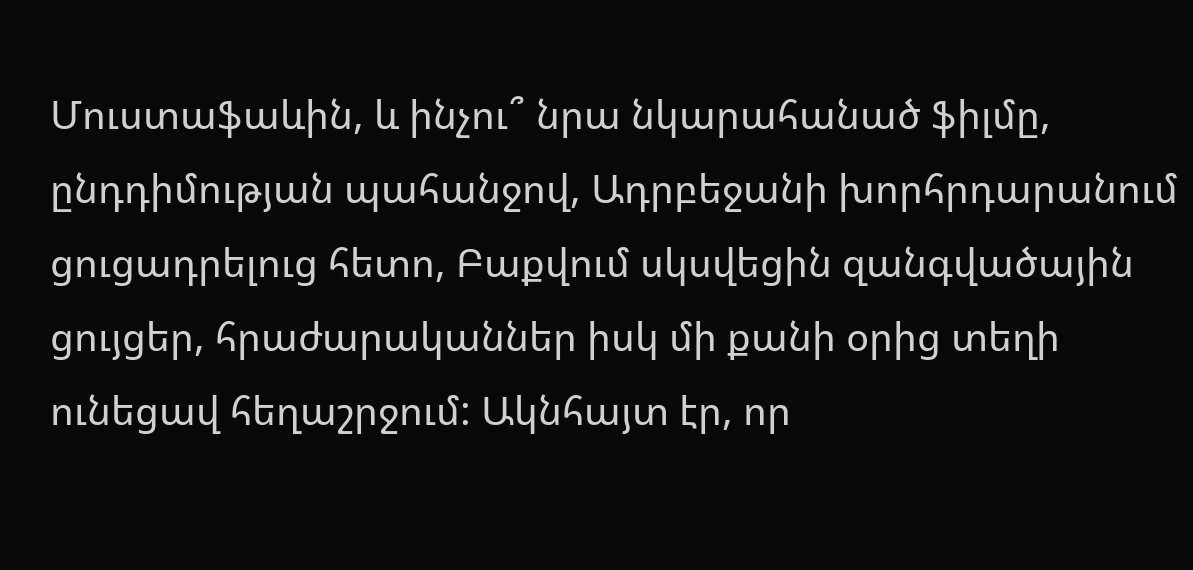Մուստաֆաևին, և ինչու՞ նրա նկարահանած ֆիլմը, ընդդիմության պահանջով, Ադրբեջանի խորհրդարանում ցուցադրելուց հետո, Բաքվում սկսվեցին զանգվածային ցույցեր, հրաժարականներ իսկ մի քանի օրից տեղի ունեցավ հեղաշրջում: Ակնհայտ էր, որ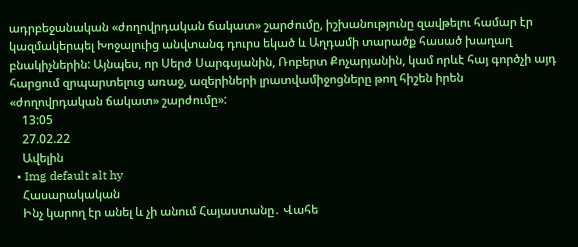ադրբեջանական «ժողովրդական ճակատ» շարժումը, իշխանությունը զավթելու համար էր կազմակերպել Խոջալուից անվտանգ դուրս եկած և Աղդամի տարածք հասած խաղաղ բնակիչներին: Այնպես, որ Սերժ Սարգսյանին, Ռոբերտ Քոչարյանին, կամ որևէ հայ գործչի այդ հարցում զրպարտելուց առաջ, ազերիների լրատվամիջոցները թող հիշեն իրեն «ժողովրդական ճակատ» շարժումը»:
    13:05
    27.02.22
    Ավելին
  • Img default alt hy
    Հասարակական
    Ինչ կարող էր անել և չի անում Հայաստանը․ Վահե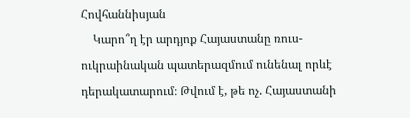Հովհաննիսյան
    Կարո՞ղ էր արդյոք Հայաստանը ռուս-ուկրաինական պատերազմում ունենալ որևէ դերակատարում։ Թվում է, թե ոչ. Հայաստանի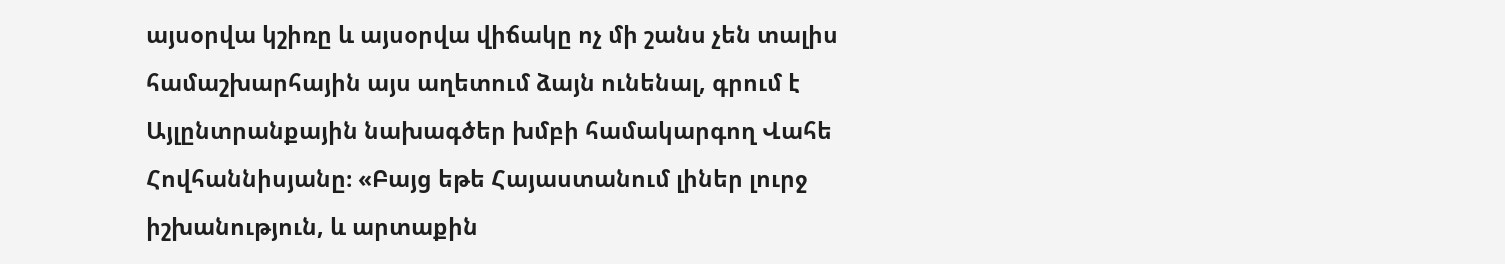այսօրվա կշիռը և այսօրվա վիճակը ոչ մի շանս չեն տալիս համաշխարհային այս աղետում ձայն ունենալ, գրում է Այլընտրանքային նախագծեր խմբի համակարգող Վահե Հովհաննիսյանը։ «Բայց եթե Հայաստանում լիներ լուրջ իշխանություն, և արտաքին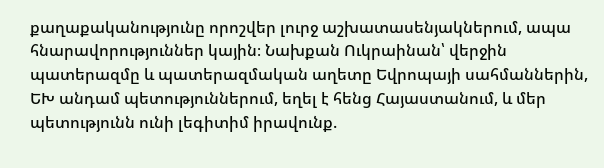քաղաքականությունը որոշվեր լուրջ աշխատասենյակներում, ապա հնարավորություններ կային։ Նախքան Ուկրաինան՝ վերջին պատերազմը և պատերազմական աղետը Եվրոպայի սահմաններին, ԵԽ անդամ պետություններում, եղել է հենց Հայաստանում, և մեր պետությունն ունի լեգիտիմ իրավունք.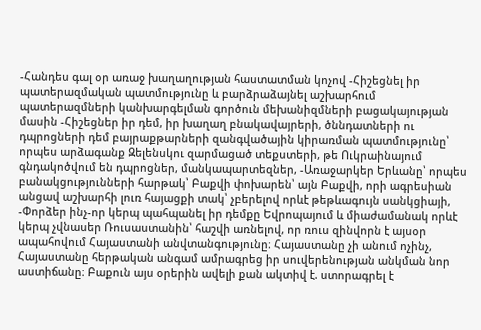-Հանդես գալ օր առաջ խաղաղության հաստատման կոչով -Հիշեցնել իր պատերազմական պատմությունը և բարձրաձայնել աշխարհում պատերազմների կանխարգելման գործուն մեխանիզմների բացակայության մասին -Հիշեցներ իր դեմ, իր խաղաղ բնակավայրերի, ծննդատների ու դպրոցների դեմ բայրաքթարների զանգվածային կիրառման պատմությունը՝ որպես արձագանք Զելենսկու զարմացած տեքստերի, թե Ուկրաինայում գնդակոծվում են դպրոցներ, մանկապարտեզներ, -Առաջարկեր Երևանը՝ որպես բանակցությունների հարթակ՝ Բաքվի փոխարեն՝ այն Բաքվի, որի ագրեսիան անցավ աշխարհի լուռ հայացքի տակ՝ չբերելով որևէ թեթևագույն սանկցիայի, -Փորձեր ինչ-որ կերպ պահպանել իր դեմքը Եվրոպայում և միաժամանակ որևէ կերպ չվնասեր Ռուսաստանին՝ հաշվի առնելով, որ ռուս զինվորն է այսօր ապահովում Հայաստանի անվտանգությունը։ Հայաստանը չի անում ոչինչ, Հայաստանը հերթական անգամ ամրագրեց իր սուվերենության անկման նոր աստիճանը։ Բաքուն այս օրերին ավելի քան ակտիվ է. ստորագրել է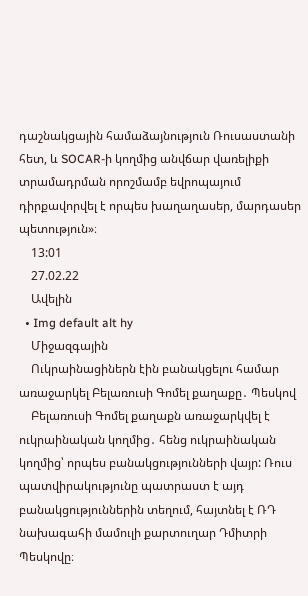դաշնակցային համաձայնություն Ռուսաստանի հետ, և SOCAR-ի կողմից անվճար վառելիքի տրամադրման որոշմամբ եվրոպայում դիրքավորվել է որպես խաղաղասեր, մարդասեր պետություն»։
    13:01
    27.02.22
    Ավելին
  • Img default alt hy
    Միջազգային
    Ուկրաինացիներն էին բանակցելու համար առաջարկել Բելառուսի Գոմել քաղաքը․ Պեսկով
    Բելառուսի Գոմել քաղաքն առաջարկվել է ուկրաինական կողմից․ հենց ուկրաինական կողմից՝ որպես բանակցությունների վայր: Ռուս պատվիրակությունը պատրաստ է այդ բանակցություններին տեղում, հայտնել է ՌԴ նախագահի մամուլի քարտուղար Դմիտրի Պեսկովը։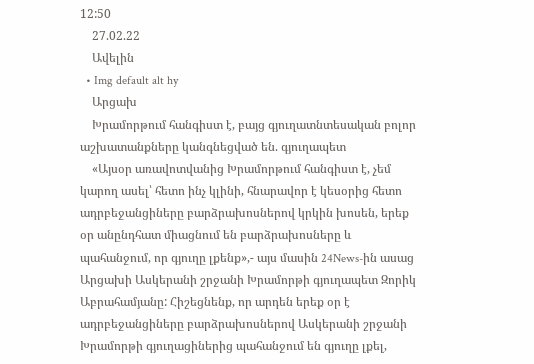12:50
    27.02.22
    Ավելին
  • Img default alt hy
    Արցախ
    Խրամորթում հանգիստ է, բայց գյուղատնտեսական բոլոր աշխատանքները կանգնեցված են. գյուղապետ
    «Այսօր առավոտվանից Խրամորթում հանգիստ է, չեմ կարող ասել՝ հետո ինչ կլինի, հնարավոր է կեսօրից հետո ադրբեջանցիները բարձրախոսներով կրկին խոսեն, երեք օր անընդհատ միացնում են բարձրախոսները և պահանջում, որ գյուղը լքենք»,- այս մասին 24News-ին ասաց Արցախի Ասկերանի շրջանի Խրամորթի գյուղապետ Զորիկ Աբրահամյանը: Հիշեցնենք, որ արդեն երեք օր է ադրբեջանցիները բարձրախոսներով Ասկերանի շրջանի Խրամորթի գյուղացիներից պահանջում են գյուղը լքել,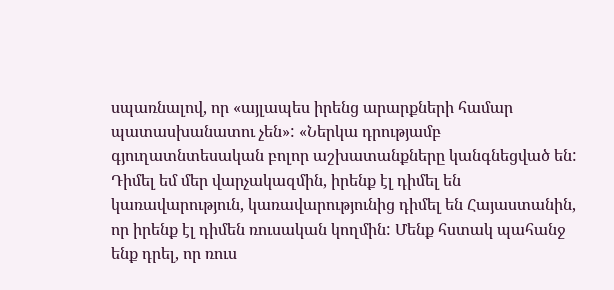սպառնալով, որ «այլապես իրենց արարքների համար պատասխանատու չեն»: «Ներկա դրությամբ գյուղատնտեսական բոլոր աշխատանքները կանգնեցված են: Դիմել եմ մեր վարչակազմին, իրենք էլ դիմել են կառավարություն, կառավարությունից դիմել են Հայաստանին, որ իրենք էլ դիմեն ռուսական կողմին: Մենք հստակ պահանջ ենք դրել, որ ռուս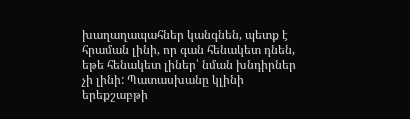խաղաղապահներ կանգնեն, պետք է հրաման լինի, որ գան հենակետ դնեն, եթե հենակետ լիներ՝ նման խնդիրներ չի լինի: Պատասխանը կլինի երեքշաբթի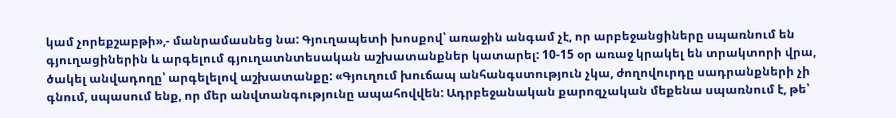կամ չորեքշաբթի»,- մանրամասնեց նա: Գյուղապետի խոսքով՝ առաջին անգամ չէ, որ արբեջանցիները սպառնում են գյուղացիներին և արգելում գյուղատնտեսական աշխատանքներ կատարել: 10-15 օր առաջ կրակել են տրակտորի վրա, ծակել անվադողը՝ արգելելով աշխատանքը: «Գյուղում խուճապ անհանգստություն չկա, ժողովուրդը սադրանքների չի գնում, սպասում ենք, որ մեր անվտանգությունը ապահովվեն: Ադրբեջանական քարոզչական մեքենա սպառնում է, թե՝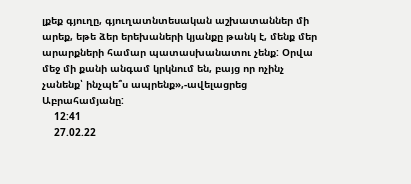լքեք գյուղը, գյուղատնտեսական աշխատաններ մի արեք, եթե ձեր երեխաների կյանքը թանկ է, մենք մեր արարքների համար պատասխանատու չենք: Օրվա մեջ մի քանի անգամ կրկնում են, բայց որ ոչինչ չանենք՝ ինչպե՞ս ապրենք»,-ավելացրեց Աբրահամյանը:
    12:41
    27.02.22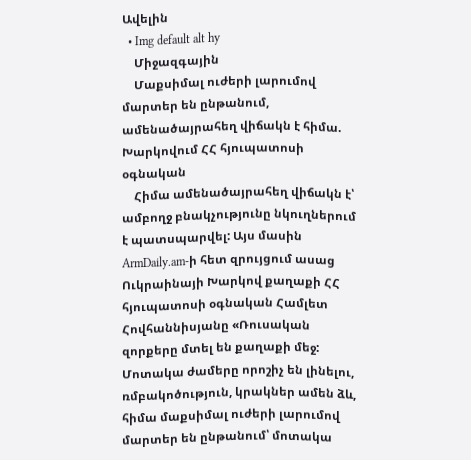Ավելին
  • Img default alt hy
    Միջազգային
    Մաքսիմալ ուժերի լարումով մարտեր են ընթանում, ամենածայրահեղ վիճակն է հիմա. Խարկովում ՀՀ հյուպատոսի օգնական
    Հիմա ամենածայրահեղ վիճակն է՝ ամբողջ բնակչությունը նկուղներում է պատսպարվել: Այս մասին ArmDaily.am-ի հետ զրույցում ասաց Ուկրաինայի Խարկով քաղաքի ՀՀ հյուպատոսի օգնական Համլետ Հովհաննիսյանը «Ռուսական զորքերը մտել են քաղաքի մեջ: Մոտակա ժամերը որոշիչ են լինելու, ռմբակոծություն, կրակներ ամեն ձև, հիմա մաքսիմալ ուժերի լարումով մարտեր են ընթանում՝ մոտակա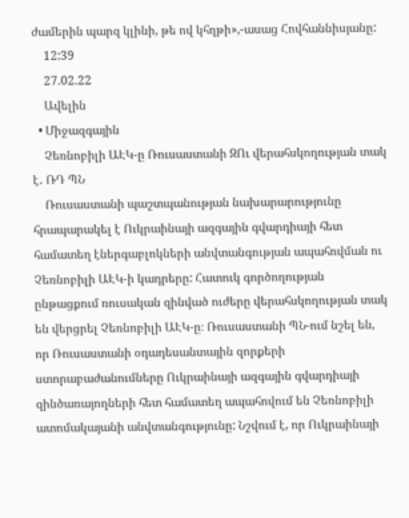ժամերին պարզ կլինի, թե ով կհղթի»,-ասաց Հովհաննիսյանը:
    12:39
    27.02.22
    Ավելին
  • Միջազգային
    Չեռնոբիլի ԱԷԿ-ը Ռուսաստանի ԶՈւ վերահսկողության տակ է․ ՌԴ ՊՆ
    Ռուսաստանի պաշտպանության նախարարությունը հրապարակել է Ուկրաինայի ազգային գվարդիայի հետ համատեղ էներգաբլոկների անվտանգության ապահովման ու Չեռնոբիլի ԱԷԿ-ի կադրերը: Հատուկ գործողության ընթացքում ռուսական զինված ուժերը վերահսկողության տակ են վերցրել Չեռնոբիլի ԱԷԿ-ը։ Ռուսաստանի ՊՆ-ում նշել են, որ Ռուսաստանի օդադեսանտային զորքերի ստորաբաժանումները Ուկրաինայի ազգային գվարդիայի զինծառայողների հետ համատեղ ապահովում են Չեռնոբիլի ատոմակայանի անվտանգությունը: Նշվում է, որ Ուկրաինայի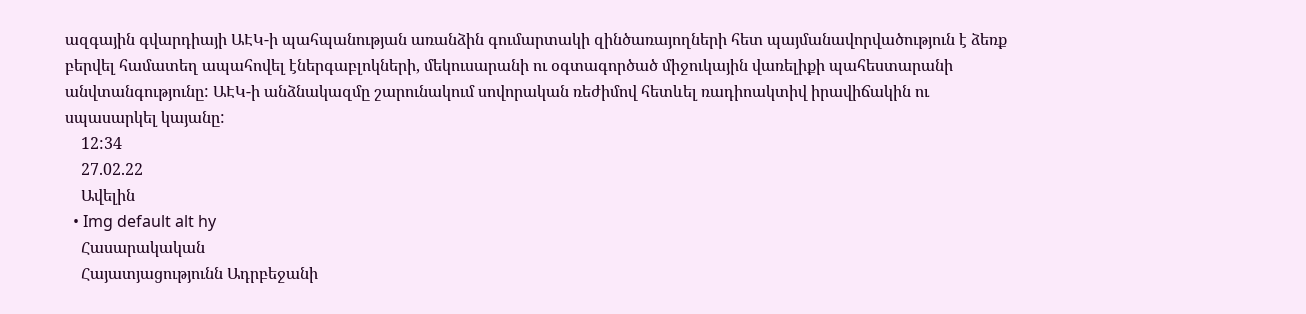ազգային գվարդիայի ԱԷԿ-ի պահպանության առանձին գումարտակի զինծառայողների հետ պայմանավորվածություն է ձեռք բերվել համատեղ ապահովել էներգաբլոկների, մեկուսարանի ու օգտագործած միջուկային վառելիքի պահեստարանի անվտանգությունը: ԱԷԿ-ի անձնակազմը շարունակում սովորական ռեժիմով հետևել ռադիոակտիվ իրավիճակին ու սպասարկել կայանը:
    12:34
    27.02.22
    Ավելին
  • Img default alt hy
    Հասարակական
    Հայատյացությունն Ադրբեջանի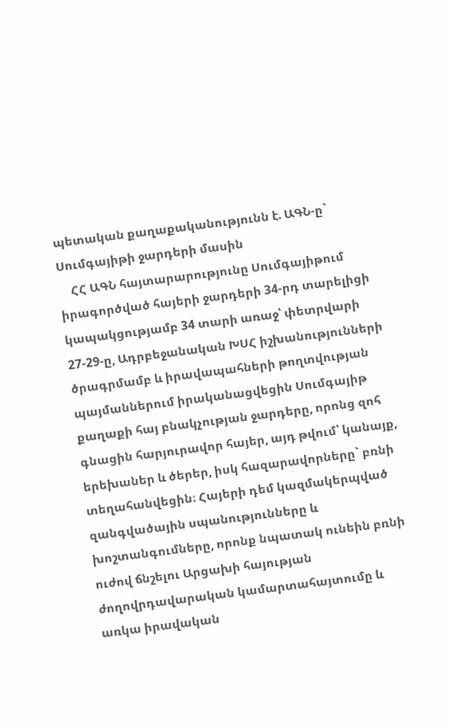պետական քաղաքականությունն է. ԱԳՆ-ը` Սումգայիթի ջարդերի մասին
    ՀՀ ԱԳՆ հայտարարությունը Սումգայիթում իրագործված հայերի ջարդերի 34-րդ տարելիցի կապակցությամբ 34 տարի առաջ՝ փետրվարի 27-29-ը, Ադրբեջանական ԽՍՀ իշխանությունների ծրագրմամբ և իրավապահների թողտվության պայմաններում իրականացվեցին Սումգայիթ քաղաքի հայ բնակչության ջարդերը, որոնց զոհ գնացին հարյուրավոր հայեր, այդ թվում՝ կանայք, երեխաներ և ծերեր, իսկ հազարավորները` բռնի տեղահանվեցին։ Հայերի դեմ կազմակերպված զանգվածային սպանությունները և խոշտանգումները, որոնք նպատակ ունեին բռնի ուժով ճնշելու Արցախի հայության ժողովրդավարական կամարտահայտումը և առկա իրավական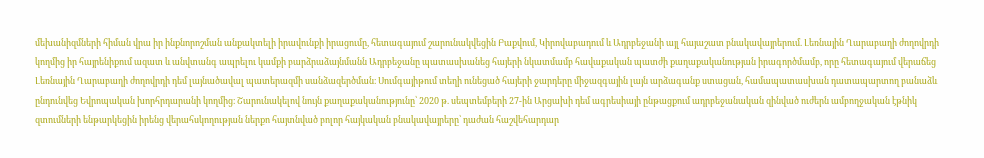մեխանիզմների հիման վրա իր ինքնորոշման անքակտելի իրավունքի իրացումը, հետագայում շարունակվեցին Բաքվում, Կիրովաբադում և Ադրբեջանի այլ հայաշատ բնակավայրերում. Լեռնային Ղարաբաղի ժողովրդի կողմից իր հայրենիքում ազատ և անվտանգ ապրելու կամքի բարձրաձայնմանն Ադրբեջանը պատասխանեց հայերի նկատմամբ հավաքական պատժի քաղաքականության իրագործմամբ, որը հետագայում վերաճեց Լեռնային Ղարաբաղի ժողովրդի դեմ լայնածավալ պատերազմի սանձազերծման։ Սումգայիթում տեղի ունեցած հայերի ջարդերը միջազգային լայն արձագանք ստացան, համապատասխան դատապարտող բանաձև ընդունվեց Եվրոպական խորհրդարանի կողմից։ Շարունակելով նույն քաղաքականությունը՝ 2020 թ. սեպտեմբերի 27-ին Արցախի դեմ ագրեսիայի ընթացքում ադրբեջանական զինված ուժերն ամբողջական էթնիկ զտումների ենթարկեցին իրենց վերահսկողության ներքո հայտնված բոլոր հայկական բնակավայրերը՝ դաժան հաշվեհարդար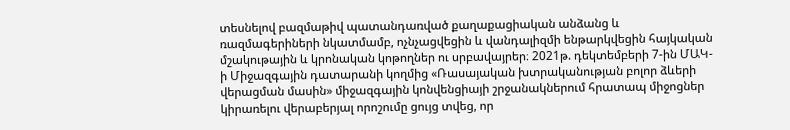տեսնելով բազմաթիվ պատանդառված քաղաքացիական անձանց և ռազմագերիների նկատմամբ, ոչնչացվեցին և վանդալիզմի ենթարկվեցին հայկական մշակութային և կրոնական կոթողներ ու սրբավայրեր։ 2021թ. դեկտեմբերի 7-ին ՄԱԿ-ի Միջազգային դատարանի կողմից «Ռասայական խտրականության բոլոր ձևերի վերացման մասին» միջազգային կոնվենցիայի շրջանակներում հրատապ միջոցներ կիրառելու վերաբերյալ որոշումը ցույց տվեց, որ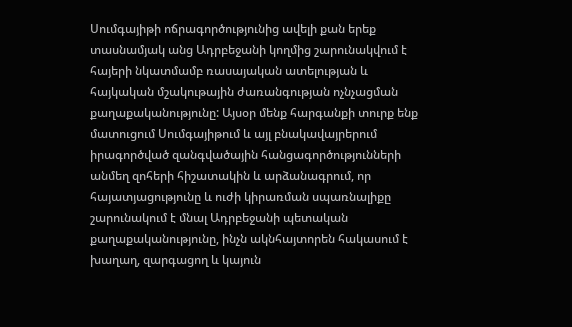Սումգայիթի ոճրագործությունից ավելի քան երեք տասնամյակ անց Ադրբեջանի կողմից շարունակվում է հայերի նկատմամբ ռասայական ատելության և հայկական մշակութային ժառանգության ոչնչացման քաղաքականությունը: Այսօր մենք հարգանքի տուրք ենք մատուցում Սումգայիթում և այլ բնակավայրերում իրագործված զանգվածային հանցագործությունների անմեղ զոհերի հիշատակին և արձանագրում, որ հայատյացությունը և ուժի կիրառման սպառնալիքը շարունակում է մնալ Ադրբեջանի պետական քաղաքականությունը, ինչն ակնհայտորեն հակասում է խաղաղ, զարգացող և կայուն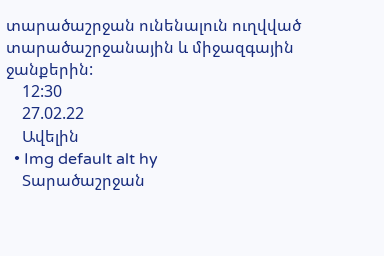տարածաշրջան ունենալուն ուղվված տարածաշրջանային և միջազգային ջանքերին:
    12:30
    27.02.22
    Ավելին
  • Img default alt hy
    Տարածաշրջան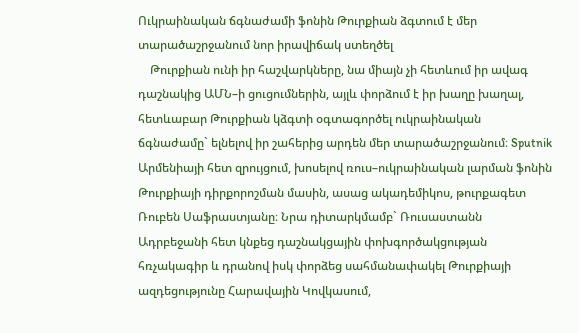Ուկրաինական ճգնաժամի ֆոնին Թուրքիան ձգտում է մեր տարածաշրջանում նոր իրավիճակ ստեղծել
    Թուրքիան ունի իր հաշվարկները, նա միայն չի հետևում իր ավագ դաշնակից ԱՄՆ–ի ցուցումներին, այլև փորձում է իր խաղը խաղալ, հետևաբար Թուրքիան կձգտի օգտագործել ուկրաինական ճգնաժամը` ելնելով իր շահերից արդեն մեր տարածաշրջանում։ Sputnik Արմենիայի հետ զրույցում, խոսելով ռուս–ուկրաինական լարման ֆոնին Թուրքիայի դիրքորոշման մասին, ասաց ակադեմիկոս, թուրքագետ Ռուբեն Սաֆրաստյանը։ Նրա դիտարկմամբ` Ռուսաստանն Ադրբեջանի հետ կնքեց դաշնակցային փոխգործակցության հռչակագիր և դրանով իսկ փորձեց սահմանափակել Թուրքիայի ազդեցությունը Հարավային Կովկասում,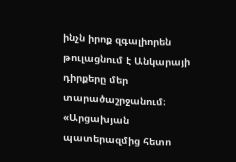ինչն իրոք զգալիորեն թուլացնում է Անկարայի դիրքերը մեր տարածաշրջանում։ «Արցախյան պատերազմից հետո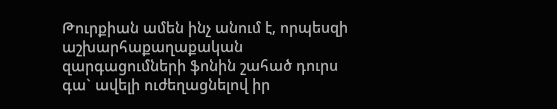Թուրքիան ամեն ինչ անում է, որպեսզի աշխարհաքաղաքական զարգացումների ֆոնին շահած դուրս գա` ավելի ուժեղացնելով իր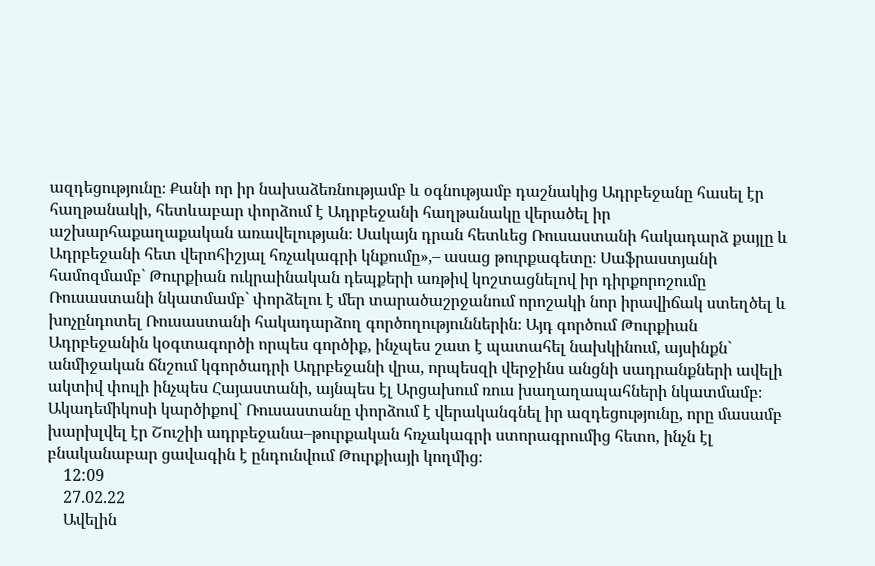ազդեցությունը։ Քանի որ իր նախաձեռնությամբ և օգնությամբ դաշնակից Ադրբեջանը հասել էր հաղթանակի, հետևաբար փորձում է Ադրբեջանի հաղթանակը վերածել իր աշխարհաքաղաքական առավելության։ Սակայն դրան հետևեց Ռուսաստանի հակադարձ քայլը և Ադրբեջանի հետ վերոհիշյալ հռչակագրի կնքումը»,– ասաց թուրքագետը։ Սաֆրաստյանի համոզմամբ` Թուրքիան ուկրաինական դեպքերի առթիվ կոշտացնելով իր դիրքորոշումը Ռուսաստանի նկատմամբ` փորձելու է մեր տարածաշրջանում որոշակի նոր իրավիճակ ստեղծել և խոչընդոտել Ռուսաստանի հակադարձող գործողություններին։ Այդ գործում Թուրքիան Ադրբեջանին կօգտագործի որպես գործիք, ինչպես շատ է պատահել նախկինում, այսինքն` անմիջական ճնշում կգործադրի Ադրբեջանի վրա, որպեսզի վերջինս անցնի սադրանքների ավելի ակտիվ փուլի ինչպես Հայաստանի, այնպես էլ Արցախում ռուս խաղաղապահների նկատմամբ։ Ակադեմիկոսի կարծիքով` Ռուսաստանը փորձում է վերականգնել իր ազդեցությունը, որը մասամբ խարխլվել էր Շուշիի ադրբեջանա–թուրքական հռչակագրի ստորագրումից հետո, ինչն էլ բնականաբար ցավագին է ընդունվում Թուրքիայի կողմից։
    12:09
    27.02.22
    Ավելին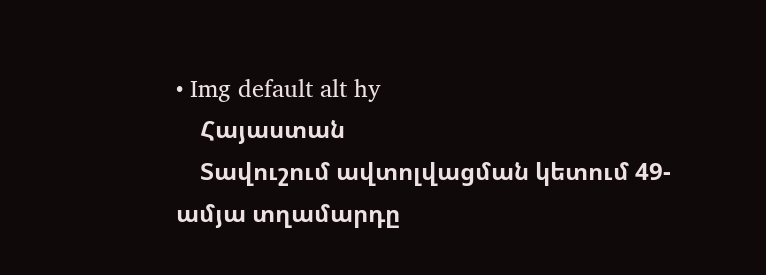• Img default alt hy
    Հայաստան
    Տավուշում ավտոլվացման կետում 49-ամյա տղամարդը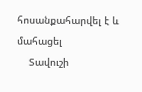հոսանքահարվել է և մահացել
    Տավուշի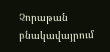Չորաթան բնակավայրում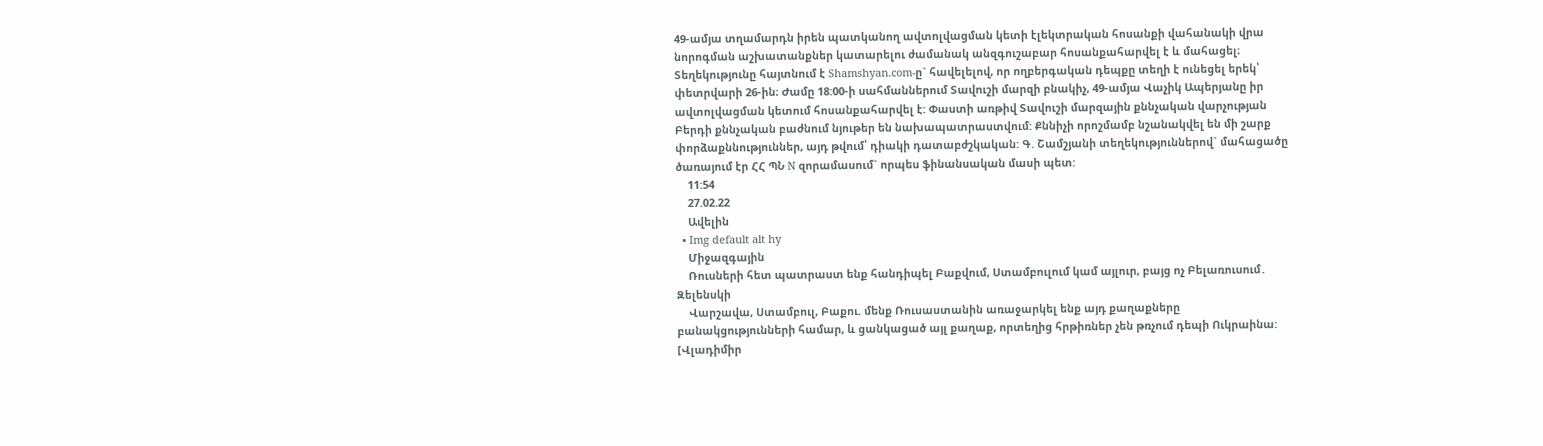49-ամյա տղամարդն իրեն պատկանող ավտոլվացման կետի էլեկտրական հոսանքի վահանակի վրա նորոգման աշխատանքներ կատարելու ժամանակ անզգուշաբար հոսանքահարվել է և մահացել։ Տեղեկությունը հայտնում է Shamshyan.com-ը` հավելելով, որ ողբերգական դեպքը տեղի է ունեցել երեկ՝ փետրվարի 26-ին։ Ժամը 18:00-ի սահմաններում Տավուշի մարզի բնակիչ, 49-ամյա Վաչիկ Ապերյանը իր ավտոլվացման կետում հոսանքահարվել է: Փաստի առթիվ Տավուշի մարզային քննչական վարչության Բերդի քննչական բաժնում նյութեր են նախապատրաստվում: Քննիչի որոշմամբ նշանակվել են մի շարք փորձաքննություններ, այդ թվում՝ դիակի դատաբժշկական: Գ. Շամշյանի տեղեկություններով` մահացածը ծառայում էր ՀՀ ՊՆ N զորամասում` որպես ֆինանսական մասի պետ:
    11:54
    27.02.22
    Ավելին
  • Img default alt hy
    Միջազգային
    Ռուսների հետ պատրաստ ենք հանդիպել Բաքվում, Ստամբուլում կամ այլուր, բայց ոչ Բելառուսում․ Զելենսկի
    Վարշավա, Ստամբուլ, Բաքու. մենք Ռուսաստանին առաջարկել ենք այդ քաղաքները բանակցությունների համար, և ցանկացած այլ քաղաք, որտեղից հրթիռներ չեն թռչում դեպի Ուկրաինա: [Վլադիմիր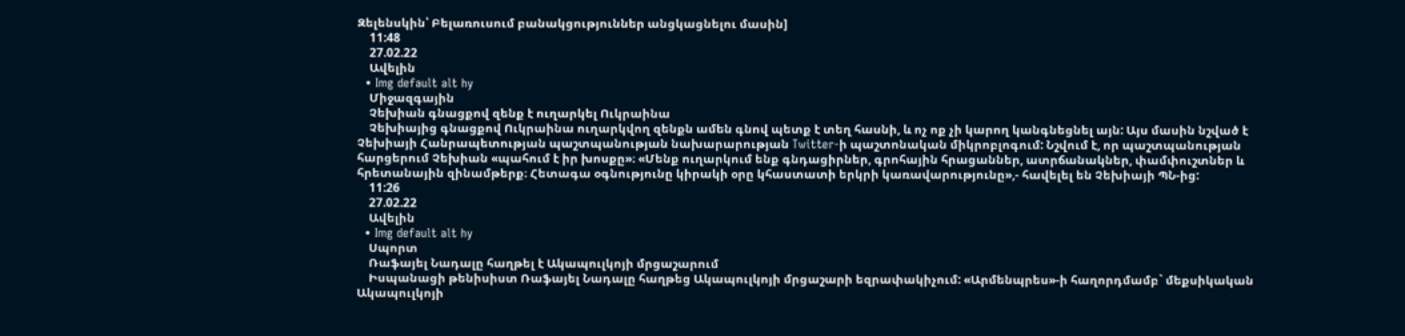Զելենսկին՝ Բելառուսում բանակցություններ անցկացնելու մասին]
    11:48
    27.02.22
    Ավելին
  • Img default alt hy
    Միջազգային
    Չեխիան գնացքով զենք է ուղարկել Ուկրաինա
    Չեխիայից գնացքով Ուկրաինա ուղարկվող զենքն ամեն գնով պետք է տեղ հասնի, և ոչ ոք չի կարող կանգնեցնել այն: Այս մասին նշված է Չեխիայի Հանրապետության պաշտպանության նախարարության Twitter-ի պաշտոնական միկրոբլոգում: Նշվում է, որ պաշտպանության հարցերում Չեխիան «պահում է իր խոսքը»։ «Մենք ուղարկում ենք գնդացիրներ, գրոհային հրացաններ, ատրճանակներ, փամփուշտներ և հրետանային զինամթերք։ Հետագա օգնությունը կիրակի օրը կհաստատի երկրի կառավարությունը»,- հավելել են Չեխիայի ՊՆ-ից:
    11:26
    27.02.22
    Ավելին
  • Img default alt hy
    Սպորտ
    Ռաֆայել Նադալը հաղթել է Ակապուլկոյի մրցաշարում
    Իսպանացի թենիսիստ Ռաֆայել Նադալը հաղթեց Ակապուլկոյի մրցաշարի եզրափակիչում: «Արմենպրես»-ի հաղորդմամբ` մեքսիկական Ակապուլկոյի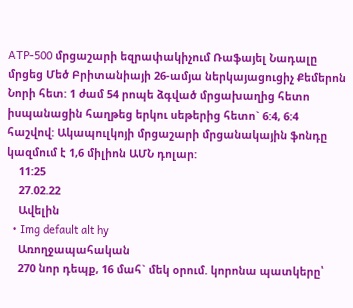ATP-500 մրցաշարի եզրափակիչում Ռաֆայել Նադալը մրցեց Մեծ Բրիտանիայի 26-ամյա ներկայացուցիչ Քեմերոն Նորի հետ: 1 ժամ 54 րոպե ձգված մրցախաղից հետո իսպանացին հաղթեց երկու սեթերից հետո` 6:4, 6:4 հաշվով: Ակապուլկոյի մրցաշարի մրցանակային ֆոնդը կազմում է 1,6 միլիոն ԱՄՆ դոլար:
    11:25
    27.02.22
    Ավելին
  • Img default alt hy
    Առողջապահական
    270 նոր դեպք, 16 մահ` մեկ օրում. կորոնա պատկերը՝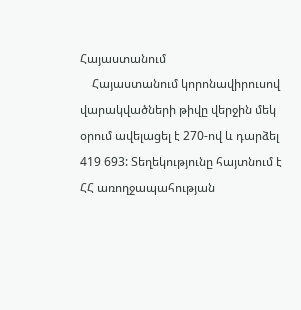Հայաստանում
    Հայաստանում կորոնավիրուսով վարակվածների թիվը վերջին մեկ օրում ավելացել է 270-ով և դարձել 419 693: Տեղեկությունը հայտնում է ՀՀ առողջապահության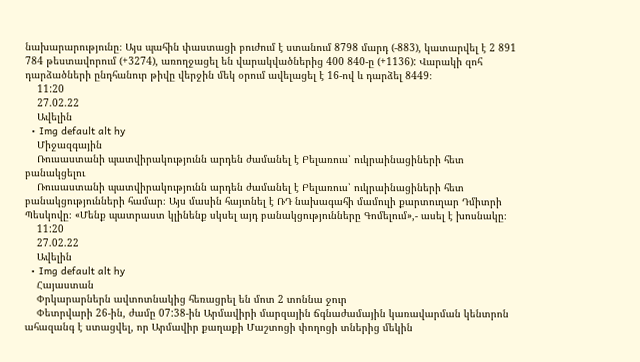նախարարությունը։ Այս պահին փաստացի բուժում է ստանում 8798 մարդ (-883), կատարվել է 2 891 784 թեստավորում (+3274), առողջացել են վարակվածներից 400 840-ը (+1136): Վարակի զոհ դարձածների ընդհանուր թիվը վերջին մեկ օրում ավելացել է 16-ով և դարձել 8449։
    11:20
    27.02.22
    Ավելին
  • Img default alt hy
    Միջազգային
    Ռուսաստանի պատվիրակությունն արդեն ժամանել է Բելառուս՝ ուկրաինացիների հետ բանակցելու
    Ռուսաստանի պատվիրակությունն արդեն ժամանել է Բելառուս՝ ուկրաինացիների հետ բանակցությունների համար։ Այս մասին հայտնել է ՌԴ նախագահի մամուլի քարտուղար Դմիտրի Պեսկովը։ «Մենք պատրաստ կլինենք սկսել այդ բանակցությունները Գոմելում»,- ասել է խոսնակը։
    11:20
    27.02.22
    Ավելին
  • Img default alt hy
    Հայաստան
    Փրկարարներն ավտոտնակից հեռացրել են մոտ 2 տոննա ջուր
    Փետրվարի 26-ին, ժամը 07:38-ին Արմավիրի մարզային ճգնաժամային կառավարման կենտրոն ահազանգ է ստացվել, որ Արմավիր քաղաքի Մաշտոցի փողոցի տներից մեկին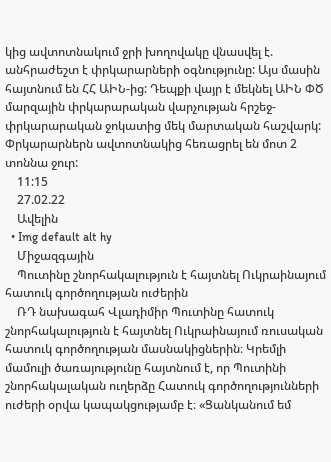կից ավտոտնակում ջրի խողովակը վնասվել է. անհրաժեշտ է փրկարարների օգնությունը: Այս մասին հայտնում են ՀՀ ԱԻՆ-ից: Դեպքի վայր է մեկնել ԱԻՆ ՓԾ մարզային փրկարարական վարչության հրշեջ-փրկարարական ջոկատից մեկ մարտական հաշվարկ: Փրկարարներն ավտոտնակից հեռացրել են մոտ 2 տոննա ջուր:
    11:15
    27.02.22
    Ավելին
  • Img default alt hy
    Միջազգային
    Պուտինը շնորհակալություն է հայտնել Ուկրաինայում հատուկ գործողության ուժերին
    ՌԴ նախագահ Վլադիմիր Պուտինը հատուկ շնորհակալություն է հայտնել Ուկրաինայում ռուսական հատուկ գործողության մասնակիցներին։ Կրեմլի մամուլի ծառայությունը հայտնում է, որ Պուտինի շնորհակալական ուղերձը Հատուկ գործողությունների ուժերի օրվա կապակցությամբ է։ «Ցանկանում եմ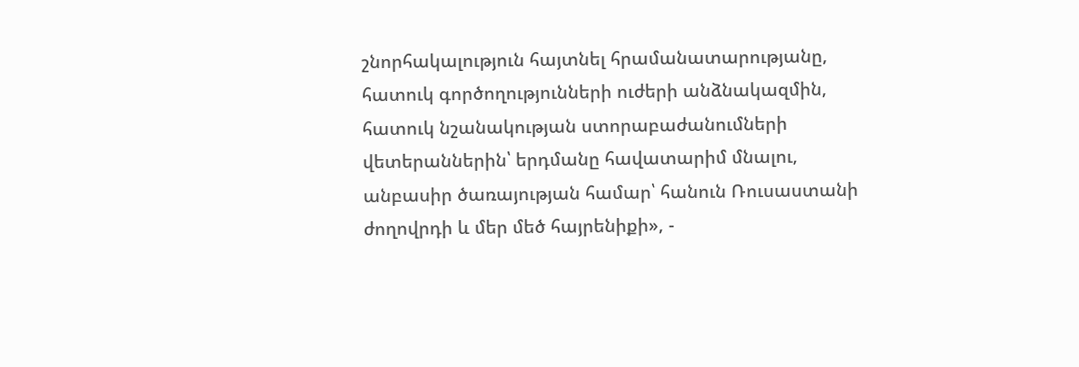շնորհակալություն հայտնել հրամանատարությանը, հատուկ գործողությունների ուժերի անձնակազմին, հատուկ նշանակության ստորաբաժանումների վետերաններին՝ երդմանը հավատարիմ մնալու, անբասիր ծառայության համար՝ հանուն Ռուսաստանի ժողովրդի և մեր մեծ հայրենիքի», -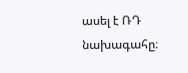ասել է ՌԴ նախագահը։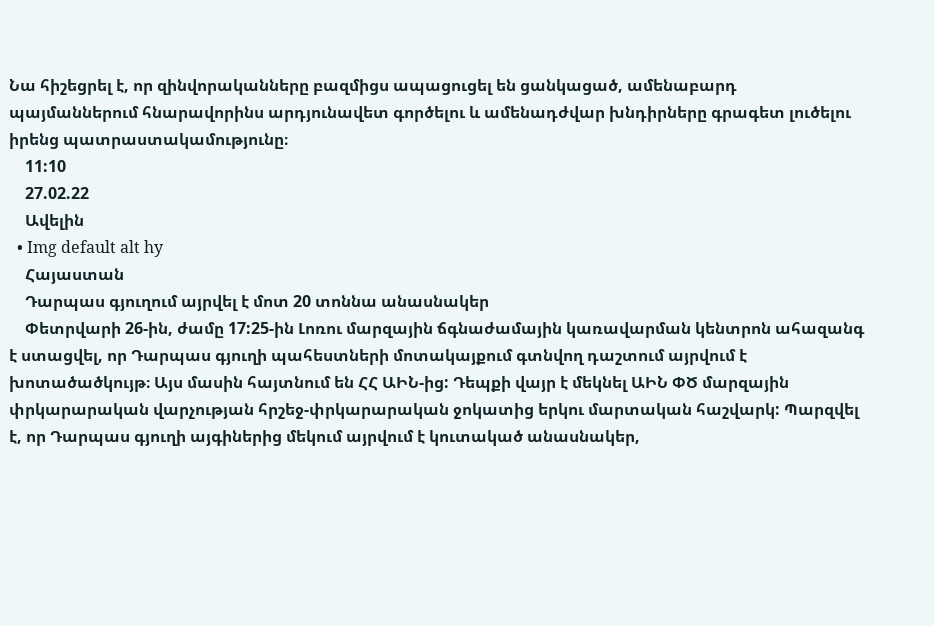Նա հիշեցրել է, որ զինվորականները բազմիցս ապացուցել են ցանկացած, ամենաբարդ պայմաններում հնարավորինս արդյունավետ գործելու և ամենադժվար խնդիրները գրագետ լուծելու իրենց պատրաստակամությունը։
    11:10
    27.02.22
    Ավելին
  • Img default alt hy
    Հայաստան
    Դարպաս գյուղում այրվել է մոտ 20 տոննա անասնակեր
    Փետրվարի 26-ին, ժամը 17:25-ին Լոռու մարզային ճգնաժամային կառավարման կենտրոն ահազանգ է ստացվել, որ Դարպաս գյուղի պահեստների մոտակայքում գտնվող դաշտում այրվում է խոտածածկույթ։ Այս մասին հայտնում են ՀՀ ԱԻՆ-ից: Դեպքի վայր է մեկնել ԱԻՆ ՓԾ մարզային փրկարարական վարչության հրշեջ-փրկարարական ջոկատից երկու մարտական հաշվարկ: Պարզվել է, որ Դարպաս գյուղի այգիներից մեկում այրվում է կուտակած անասնակեր,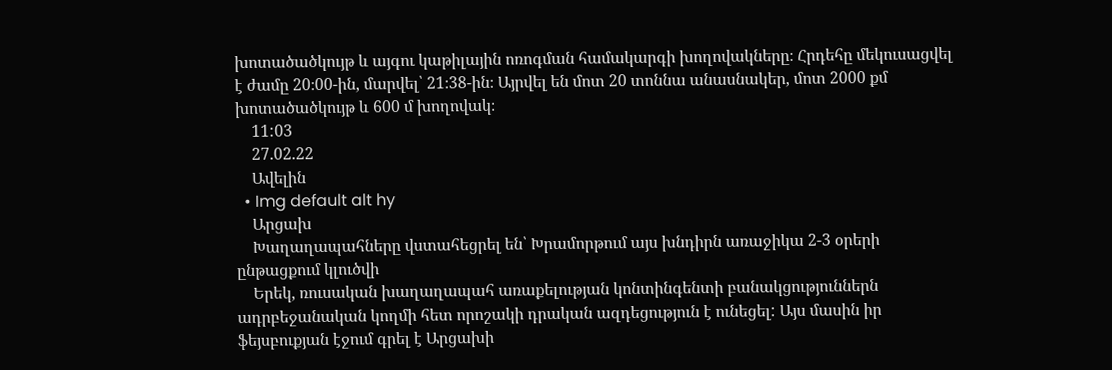խոտածածկույթ և այգու կաթիլային ոռոգման համակարգի խողովակները։ Հրդեհը մեկուսացվել է ժամը 20։00-ին, մարվել՝ 21։38-ին։ Այրվել են մոտ 20 տոննա անասնակեր, մոտ 2000 քմ խոտածածկույթ և 600 մ խողովակ։
    11:03
    27.02.22
    Ավելին
  • Img default alt hy
    Արցախ
    Խաղաղապահները վստահեցրել են՝ Խրամորթում այս խնդիրն առաջիկա 2-3 օրերի ընթացքում կլուծվի
    Երեկ, ռուսական խաղաղապահ առաքելության կոնտինգենտի բանակցություններն ադրբեջանական կողմի հետ որոշակի դրական ազդեցություն է ունեցել: Այս մասին իր ֆեյսբուքյան էջում գրել է Արցախի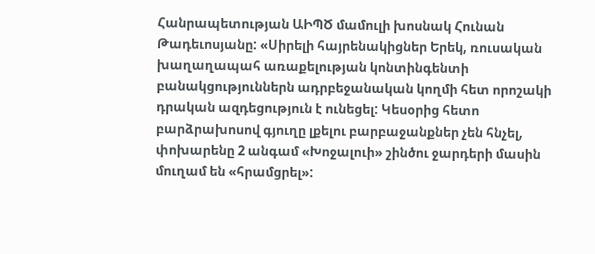Հանրապետության ԱԻՊԾ մամուլի խոսնակ Հունան Թադեւոսյանը: «Սիրելի հայրենակիցներ Երեկ, ռուսական խաղաղապահ առաքելության կոնտինգենտի բանակցություններն ադրբեջանական կողմի հետ որոշակի դրական ազդեցություն է ունեցել: Կեսօրից հետո բարձրախոսով գյուղը լքելու բարբաջանքներ չեն հնչել, փոխարենը 2 անգամ «Խոջալուի» շինծու ջարդերի մասին մուղամ են «հրամցրել»: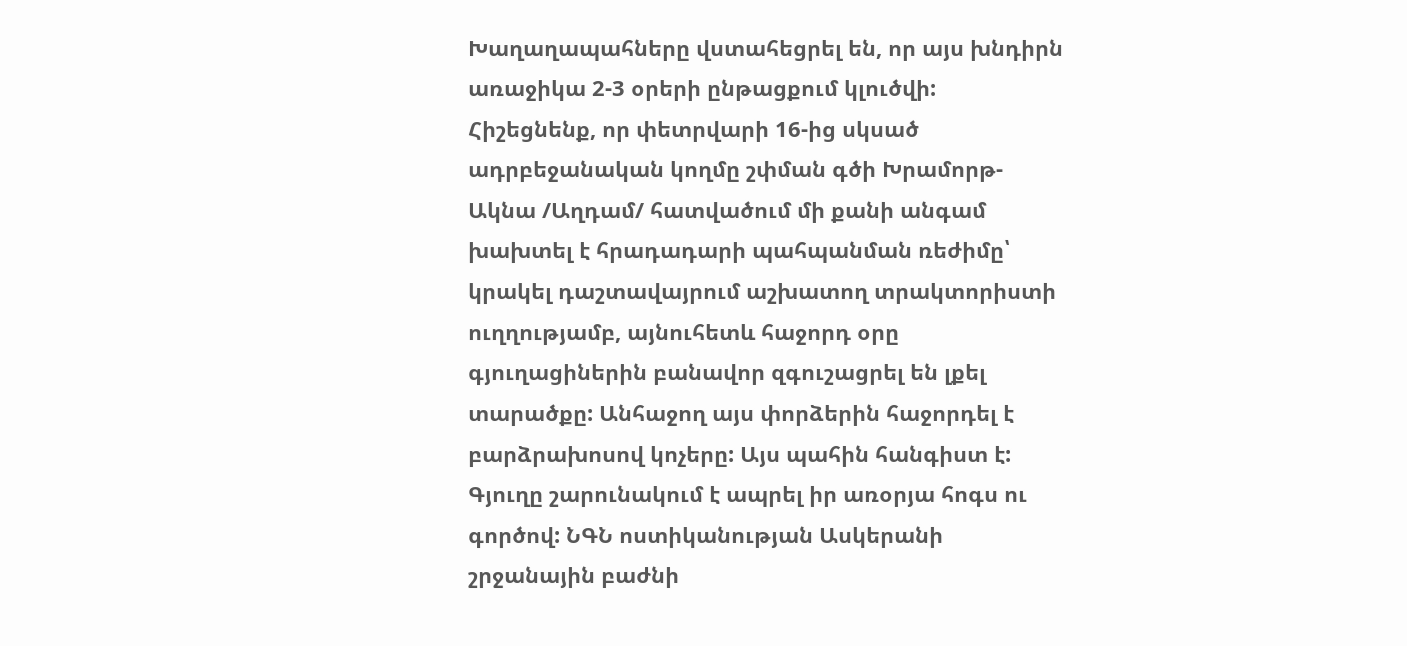Խաղաղապահները վստահեցրել են, որ այս խնդիրն առաջիկա 2-3 օրերի ընթացքում կլուծվի: Հիշեցնենք, որ փետրվարի 16-ից սկսած ադրբեջանական կողմը շփման գծի Խրամորթ-Ակնա /Աղդամ/ հատվածում մի քանի անգամ խախտել է հրադադարի պահպանման ռեժիմը՝ կրակել դաշտավայրում աշխատող տրակտորիստի ուղղությամբ, այնուհետև հաջորդ օրը գյուղացիներին բանավոր զգուշացրել են լքել տարածքը: Անհաջող այս փորձերին հաջորդել է բարձրախոսով կոչերը: Այս պահին հանգիստ է: Գյուղը շարունակում է ապրել իր առօրյա հոգս ու գործով: ՆԳՆ ոստիկանության Ասկերանի շրջանային բաժնի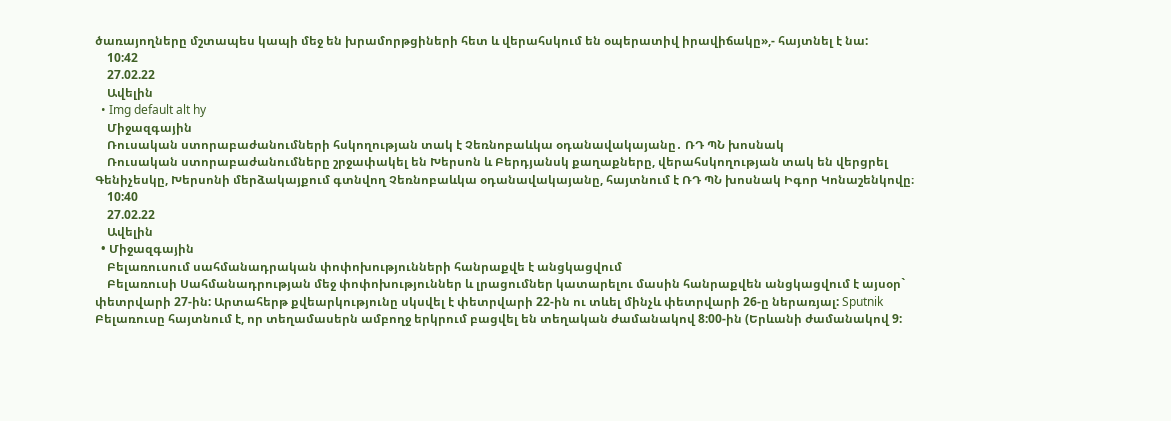ծառայողները մշտապես կապի մեջ են խրամորթցիների հետ և վերահսկում են օպերատիվ իրավիճակը»,- հայտնել է նա:
    10:42
    27.02.22
    Ավելին
  • Img default alt hy
    Միջազգային
    Ռուսական ստորաբաժանումների հսկողության տակ է Չեռնոբաևկա օդանավակայանը․ ՌԴ ՊՆ խոսնակ
    Ռուսական ստորաբաժանումները շրջափակել են Խերսոն և Բերդյանսկ քաղաքները, վերահսկողության տակ են վերցրել Գենիչեսկը, Խերսոնի մերձակայքում գտնվող Չեռնոբաևկա օդանավակայանը, հայտնում է ՌԴ ՊՆ խոսնակ Իգոր Կոնաշենկովը։
    10:40
    27.02.22
    Ավելին
  • Միջազգային
    Բելառուսում սահմանադրական փոփոխությունների հանրաքվե է անցկացվում
    Բելառուսի Սահմանադրության մեջ փոփոխություններ և լրացումներ կատարելու մասին հանրաքվեն անցկացվում է այսօր` փետրվարի 27-ին: Արտահերթ քվեարկությունը սկսվել է փետրվարի 22-ին ու տևել մինչև փետրվարի 26-ը ներառյալ: Sputnik Բելառուսը հայտնում է, որ տեղամասերն ամբողջ երկրում բացվել են տեղական ժամանակով 8:00-ին (Երևանի ժամանակով 9: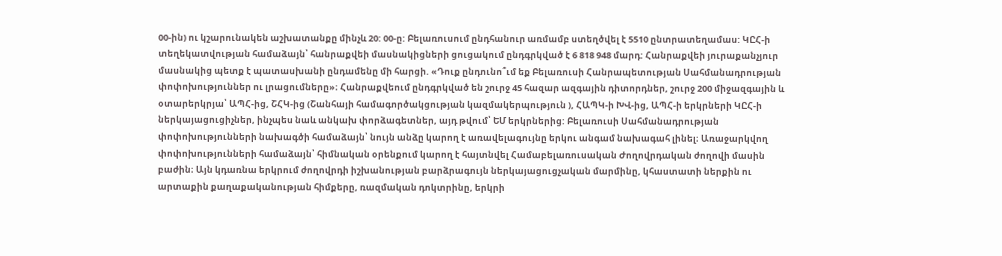00-ին) ու կշարունակեն աշխատանքը մինչև 20: 00-ը: Բելառուսում ընդհանուր առմամբ ստեղծվել է 5510 ընտրատեղամաս: ԿԸՀ-ի տեղեկատվության համաձայն՝ հանրաքվեի մասնակիցների ցուցակում ընդգրկված է 6 818 948 մարդ: Հանրաքվեի յուրաքանչյուր մասնակից պետք է պատասխանի ընդամենը մի հարցի. «Դուք ընդունո՞ւմ եք Բելառուսի Հանրապետության Սահմանադրության փոփոխություններ ու լրացումները»։ Հանրաքվեում ընդգրկված են շուրջ 45 հազար ազգային դիտորդներ, շուրջ 200 միջազգային և օտարերկրյա՝ ԱՊՀ-ից, ՇՀԿ-ից (Շանհայի համագործակցության կազմակերպություն ), ՀԱՊԿ-ի ԽՎ-ից, ԱՊՀ-ի երկրների ԿԸՀ-ի ներկայացուցիչներ, ինչպես նաև անկախ փորձագետներ, այդ թվում՝ ԵՄ երկրներից: Բելառուսի Սահմանադրության փոփոխությունների նախագծի համաձայն՝ նույն անձը կարող է առավելագույնը երկու անգամ նախագահ լինել։ Առաջարկվող փոփոխությունների համաձայն՝ հիմնական օրենքում կարող է հայտնվել Համաբելառուսական Ժողովրդական ժողովի մասին բաժին։ Այն կդառնա երկրում ժողովրդի իշխանության բարձրագույն ներկայացուցչական մարմինը, կհաստատի ներքին ու արտաքին քաղաքականության հիմքերը, ռազմական դոկտրինը, երկրի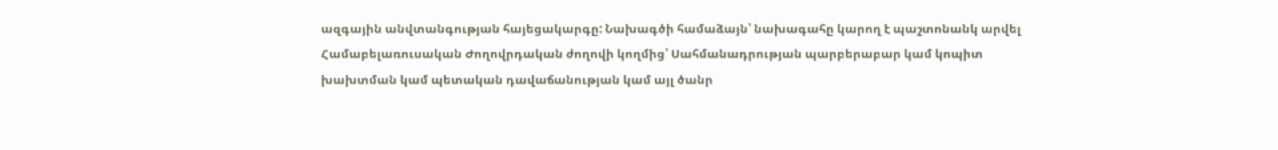ազգային անվտանգության հայեցակարգը: Նախագծի համաձայն՝ նախագահը կարող է պաշտոնանկ արվել Համաբելառուսական Ժողովրդական ժողովի կողմից՝ Սահմանադրության պարբերաբար կամ կոպիտ խախտման կամ պետական դավաճանության կամ այլ ծանր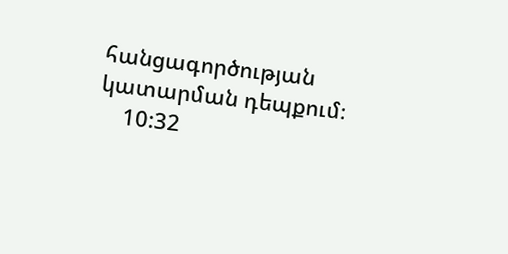հանցագործության կատարման դեպքում։
    10:32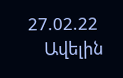27.02.22
    Ավելին